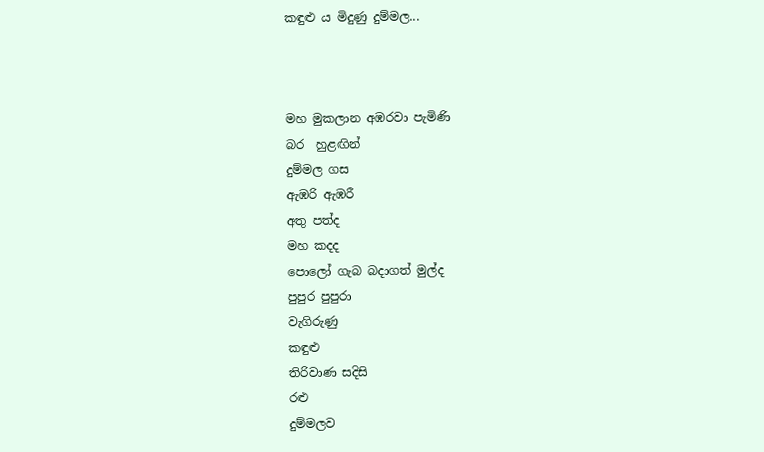කඳුළු ය මිදුණු දුම්මල...



මහ මුකලාන අඹරවා පැමිණි
බර  හුළඟින්
දුම්මල ගස
ඇඹරි ඇඹරී
අතු පත්ද
මහ කදද
පොලෝ ගැබ බදාගත් මුල්ද
පුපුර පුපුරා
වැගිරුණු
කඳුළු
තිරිවාණ සදිසි
රළු
දුම්මලව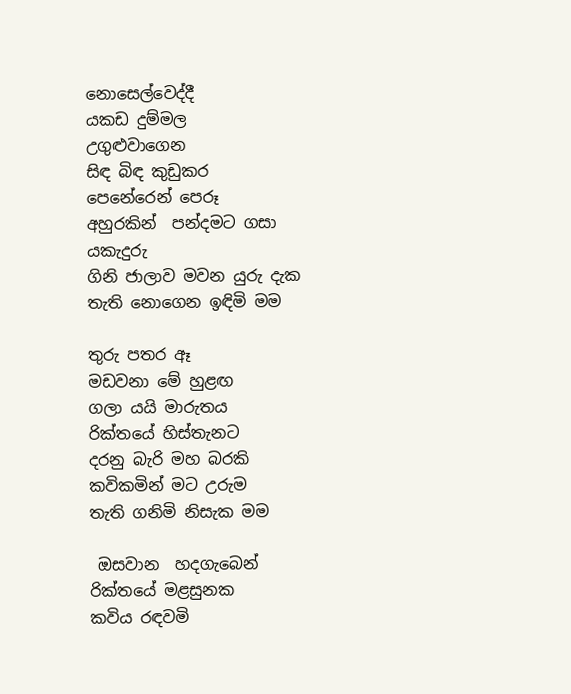නොසෙල්වෙද්දී
යකඩ දුම්මල
උගුළුවාගෙන
සිඳ බිඳ කුඩුකර
පෙනේරෙන් පෙරූ
අහුරකින්  පන්දමට ගසා
යකැදුරු
ගිනි ජාලාව මවන යුරු දැක
තැති නොගෙන ඉඳිමි මම

තුරු පතර ඈ
මඩවනා මේ හුළඟ
ගලා යයි මාරුතය
රික්තයේ හිස්තැනට
දරනු බැරි මහ බරකි
කවිකමින් මට උරුම
තැති ගනිමි නිසැක මම

 ඔසවාන  හදගැබෙන්
රික්තයේ මළසුනක
කවිය රඳවමි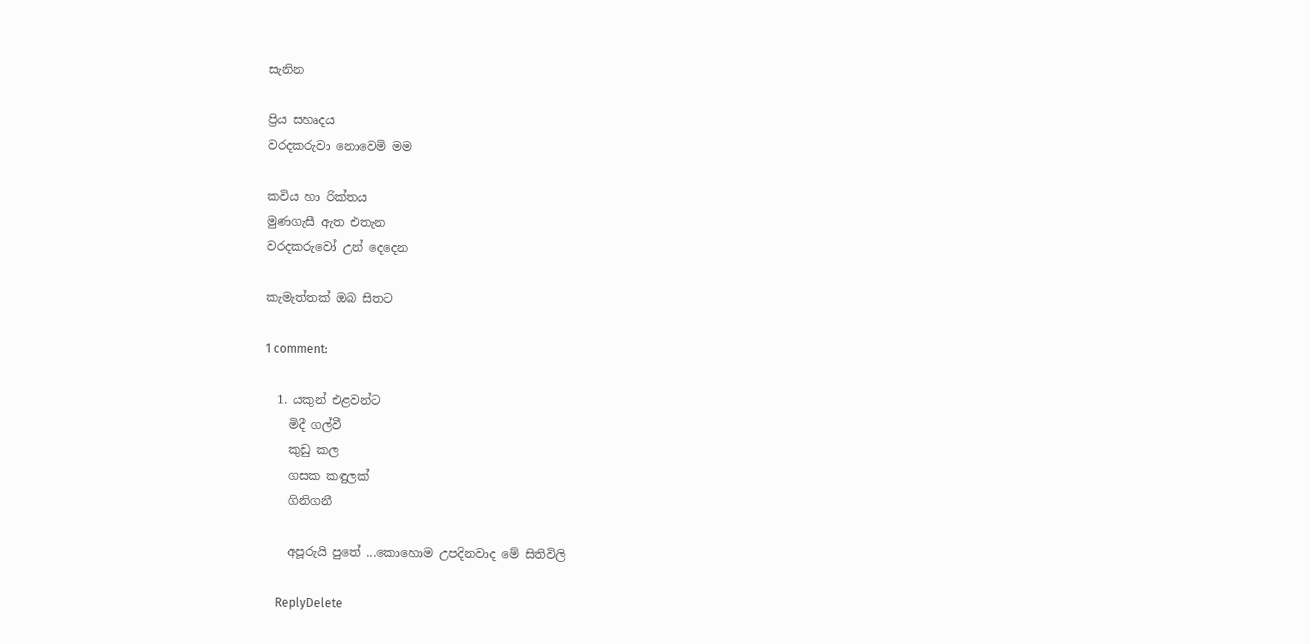සැනින

ප්‍රිය සහෘදය
වරදකරුවා නොවෙමි මම

කවිය හා රික්තය
මුණගැසී ඇත එතැන
වරදකරුවෝ උන් දෙදෙන

කැමැත්තක් ඔබ සිතට

1 comment:

  1. යකුන් එළවන්ට
    මිදී ගල්වී
    කුඩු කල
    ගසක කඳුලක්
    ගිනිගනී

    අපූරුයි පුතේ ...කොහොම උපදිනවාද මේ සිතිවිලි

    ReplyDelete